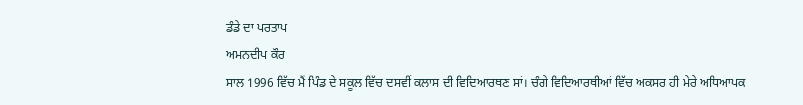ਡੰਡੇ ਦਾ ਪਰਤਾਪ
ਅਮਨਦੀਪ ਕੌਰ
ਸਾਲ 1996 ਵਿੱਚ ਮੈਂ ਪਿੰਡ ਦੇ ਸਕੂਲ ਵਿੱਚ ਦਸਵੀਂ ਕਲਾਸ ਦੀ ਵਿਦਿਆਰਥਣ ਸਾਂ। ਚੰਗੇ ਵਿਦਿਆਰਥੀਆਂ ਵਿੱਚ ਅਕਸਰ ਹੀ ਮੇਰੇ ਅਧਿਆਪਕ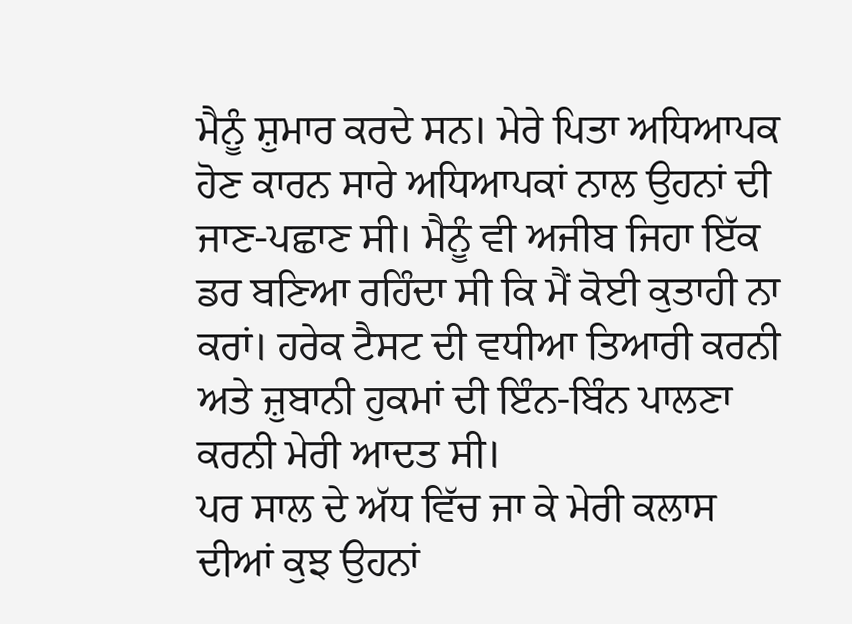ਮੈਨੂੰ ਸ਼ੁਮਾਰ ਕਰਦੇ ਸਨ। ਮੇਰੇ ਪਿਤਾ ਅਧਿਆਪਕ ਹੋਣ ਕਾਰਨ ਸਾਰੇ ਅਧਿਆਪਕਾਂ ਨਾਲ ਉਹਨਾਂ ਦੀ ਜਾਣ-ਪਛਾਣ ਸੀ। ਮੈਨੂੰ ਵੀ ਅਜੀਬ ਜਿਹਾ ਇੱਕ ਡਰ ਬਣਿਆ ਰਹਿੰਦਾ ਸੀ ਕਿ ਮੈਂ ਕੋਈ ਕੁਤਾਹੀ ਨਾ ਕਰਾਂ। ਹਰੇਕ ਟੈਸਟ ਦੀ ਵਧੀਆ ਤਿਆਰੀ ਕਰਨੀ ਅਤੇ ਜ਼ੁਬਾਨੀ ਹੁਕਮਾਂ ਦੀ ਇੰਨ-ਬਿੰਨ ਪਾਲਣਾ ਕਰਨੀ ਮੇਰੀ ਆਦਤ ਸੀ।
ਪਰ ਸਾਲ ਦੇ ਅੱਧ ਵਿੱਚ ਜਾ ਕੇ ਮੇਰੀ ਕਲਾਸ ਦੀਆਂ ਕੁਝ ਉਹਨਾਂ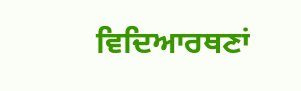ਵਿਦਿਆਰਥਣਾਂ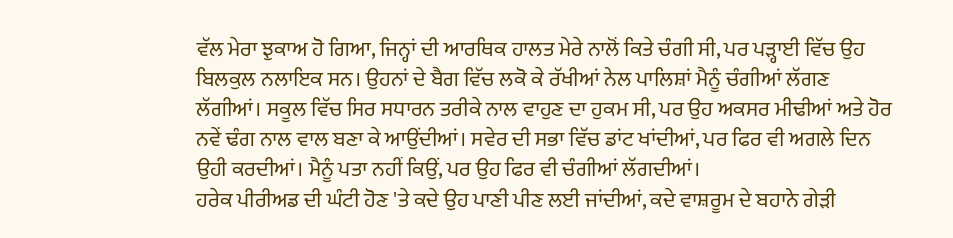ਵੱਲ ਮੇਰਾ ਝੁਕਾਅ ਹੋ ਗਿਆ, ਜਿਨ੍ਹਾਂ ਦੀ ਆਰਥਿਕ ਹਾਲਤ ਮੇਰੇ ਨਾਲੋਂ ਕਿਤੇ ਚੰਗੀ ਸੀ, ਪਰ ਪੜ੍ਹਾਈ ਵਿੱਚ ਉਹ ਬਿਲਕੁਲ ਨਲਾਇਕ ਸਨ। ਉਹਨਾਂ ਦੇ ਬੈਗ ਵਿੱਚ ਲਕੋ ਕੇ ਰੱਖੀਆਂ ਨੇਲ ਪਾਲਿਸ਼ਾਂ ਮੈਨੂੰ ਚੰਗੀਆਂ ਲੱਗਣ ਲੱਗੀਆਂ। ਸਕੂਲ ਵਿੱਚ ਸਿਰ ਸਧਾਰਨ ਤਰੀਕੇ ਨਾਲ ਵਾਹੁਣ ਦਾ ਹੁਕਮ ਸੀ, ਪਰ ਉਹ ਅਕਸਰ ਮੀਢੀਆਂ ਅਤੇ ਹੋਰ ਨਵੇਂ ਢੰਗ ਨਾਲ ਵਾਲ ਬਣਾ ਕੇ ਆਉਂਦੀਆਂ। ਸਵੇਰ ਦੀ ਸਭਾ ਵਿੱਚ ਡਾਂਟ ਖਾਂਦੀਆਂ, ਪਰ ਫਿਰ ਵੀ ਅਗਲੇ ਦਿਨ ਉਹੀ ਕਰਦੀਆਂ। ਮੈਨੂੰ ਪਤਾ ਨਹੀਂ ਕਿਉਂ, ਪਰ ਉਹ ਫਿਰ ਵੀ ਚੰਗੀਆਂ ਲੱਗਦੀਆਂ।
ਹਰੇਕ ਪੀਰੀਅਡ ਦੀ ਘੰਟੀ ਹੋਣ 'ਤੇ ਕਦੇ ਉਹ ਪਾਣੀ ਪੀਣ ਲਈ ਜਾਂਦੀਆਂ, ਕਦੇ ਵਾਸ਼ਰੂਮ ਦੇ ਬਹਾਨੇ ਗੇੜੀ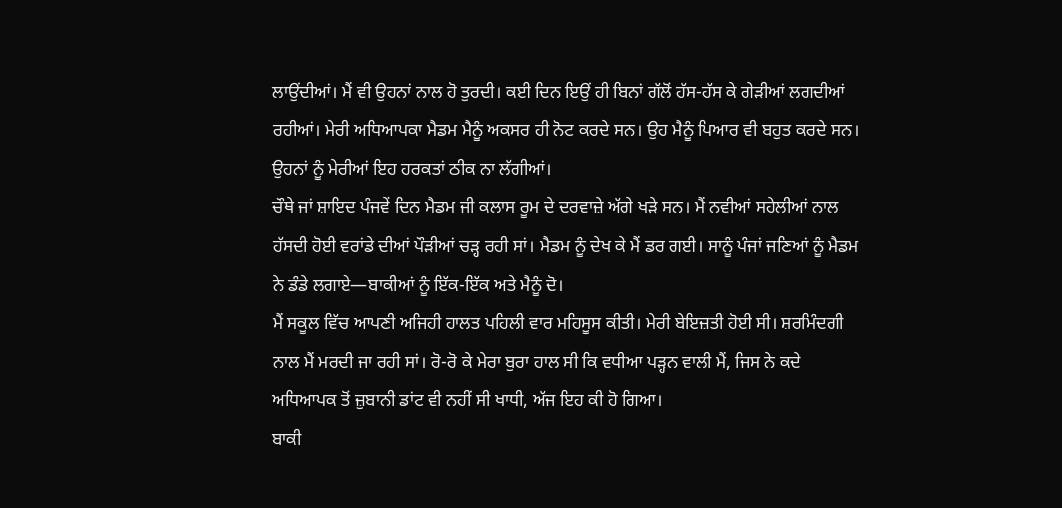ਲਾਉਂਦੀਆਂ। ਮੈਂ ਵੀ ਉਹਨਾਂ ਨਾਲ ਹੋ ਤੁਰਦੀ। ਕਈ ਦਿਨ ਇਉਂ ਹੀ ਬਿਨਾਂ ਗੱਲੋਂ ਹੱਸ-ਹੱਸ ਕੇ ਗੇੜੀਆਂ ਲਗਦੀਆਂ ਰਹੀਆਂ। ਮੇਰੀ ਅਧਿਆਪਕਾ ਮੈਡਮ ਮੈਨੂੰ ਅਕਸਰ ਹੀ ਨੋਟ ਕਰਦੇ ਸਨ। ਉਹ ਮੈਨੂੰ ਪਿਆਰ ਵੀ ਬਹੁਤ ਕਰਦੇ ਸਨ। ਉਹਨਾਂ ਨੂੰ ਮੇਰੀਆਂ ਇਹ ਹਰਕਤਾਂ ਠੀਕ ਨਾ ਲੱਗੀਆਂ।
ਚੌਥੇ ਜਾਂ ਸ਼ਾਇਦ ਪੰਜਵੇਂ ਦਿਨ ਮੈਡਮ ਜੀ ਕਲਾਸ ਰੂਮ ਦੇ ਦਰਵਾਜ਼ੇ ਅੱਗੇ ਖੜੇ ਸਨ। ਮੈਂ ਨਵੀਆਂ ਸਹੇਲੀਆਂ ਨਾਲ ਹੱਸਦੀ ਹੋਈ ਵਰਾਂਡੇ ਦੀਆਂ ਪੌੜੀਆਂ ਚੜ੍ਹ ਰਹੀ ਸਾਂ। ਮੈਡਮ ਨੂੰ ਦੇਖ ਕੇ ਮੈਂ ਡਰ ਗਈ। ਸਾਨੂੰ ਪੰਜਾਂ ਜਣਿਆਂ ਨੂੰ ਮੈਡਮ ਨੇ ਡੰਡੇ ਲਗਾਏ—ਬਾਕੀਆਂ ਨੂੰ ਇੱਕ-ਇੱਕ ਅਤੇ ਮੈਨੂੰ ਦੋ।
ਮੈਂ ਸਕੂਲ ਵਿੱਚ ਆਪਣੀ ਅਜਿਹੀ ਹਾਲਤ ਪਹਿਲੀ ਵਾਰ ਮਹਿਸੂਸ ਕੀਤੀ। ਮੇਰੀ ਬੇਇਜ਼ਤੀ ਹੋਈ ਸੀ। ਸ਼ਰਮਿੰਦਗੀ ਨਾਲ ਮੈਂ ਮਰਦੀ ਜਾ ਰਹੀ ਸਾਂ। ਰੋ-ਰੋ ਕੇ ਮੇਰਾ ਬੁਰਾ ਹਾਲ ਸੀ ਕਿ ਵਧੀਆ ਪੜ੍ਹਨ ਵਾਲੀ ਮੈਂ, ਜਿਸ ਨੇ ਕਦੇ ਅਧਿਆਪਕ ਤੋਂ ਜ਼ੁਬਾਨੀ ਡਾਂਟ ਵੀ ਨਹੀਂ ਸੀ ਖਾਧੀ, ਅੱਜ ਇਹ ਕੀ ਹੋ ਗਿਆ।
ਬਾਕੀ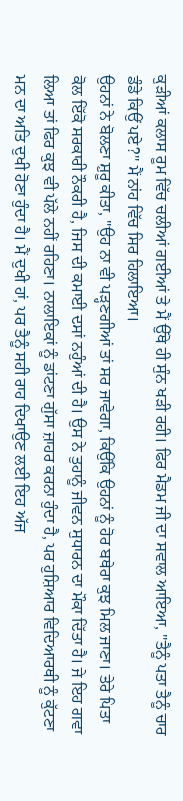ਕੁੜੀਆਂ ਕਲਾਸ ਰੂਮ ਵਿੱਚ ਚਲੀਆਂ ਗਈਆਂ ਤੇ ਮੈਂ ਉੱਥੇ ਹੀ ਸੁੰਨ ਖੜੀ ਰਹੀ। ਫਿਰ ਮੈਡਮ ਜੀ ਦਾ ਸਵਾਲ ਆਇਆ, "ਤੈਨੂੰ ਪਤਾ ਤੈਨੂੰ ਚਾਰ ਡੰਡੇ ਕਿਉਂ ਪਏ?" ਮੈਂ ਨਾਂਹ ਵਿੱਚ ਸਿਰ ਹਿਲਾਇਆ।
ਉਹਨਾਂ ਨੇ ਬੋਲਣਾ ਸ਼ੁਰੂ ਕੀਤਾ, "ਉਹ ਨਾ ਵੀ ਪੜ੍ਹਣਗੀਆਂ ਤਾਂ ਸਰ ਜਾਵੇਗਾ, ਕਿਉਂਕਿ ਉਹਨਾਂ ਨੂੰ ਹੋਰ ਬਥੇਰਾ ਕੁਝ ਮਿਲ ਜਾਣਾ। ਤੇਰੇ ਪਿਤਾ ਕੋਲ ਇੱਕੋ ਸਰਕਾਰੀ ਨੌਕਰੀ ਹੈ, ਜਿਸ ਦੀ ਕਮਾਈ ਦਸਾਂ ਨਹੁੰਆਂ ਦੀ ਹੈ। ਉਸ ਨੇ ਤੁਹਾਨੂੰ ਜੀਵਨ ਸੁਧਾਰਨ ਦਾ ਮੌਕਾ ਦਿੱਤਾ ਹੈ। ਜੇ ਇਹ ਗਵਾ ਲਿਆ ਤਾਂ ਫਿਰ ਕੁਝ ਵੀ ਪੱਲੇ ਨਹੀਂ ਰਹਿਣਾ। ਨਾਲਾਇਕਾਂ ਨੂੰ ਡਾਂਟਣਾ ਗੁੱਸਾ ਜ਼ਾਹਰ ਕਰਨਾ ਹੁੰਦਾ ਹੈ, ਪਰ ਹੁਸ਼ਿਆਰ ਵਿਦਿਆਰਥੀ ਨੂੰ ਕੁੱਟਣਾ ਮਨ ਦਾ ਅਤਿ ਦੁਖੀ ਹੋਣਾ ਹੁੰਦਾ ਹੈ। ਮੈਂ ਦੁਖੀ ਹਾਂ, ਪਰ ਤੈਨੂੰ ਸਹੀ ਰਾਹ ਦਿਖਾਉਣ ਲਈ ਇਹ ਅੱਜ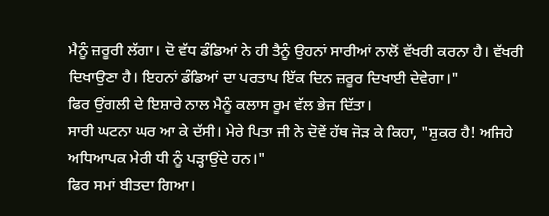ਮੈਨੂੰ ਜ਼ਰੂਰੀ ਲੱਗਾ। ਦੋ ਵੱਧ ਡੰਡਿਆਂ ਨੇ ਹੀ ਤੈਨੂੰ ਉਹਨਾਂ ਸਾਰੀਆਂ ਨਾਲੋਂ ਵੱਖਰੀ ਕਰਨਾ ਹੈ। ਵੱਖਰੀ ਦਿਖਾਉਣਾ ਹੈ। ਇਹਨਾਂ ਡੰਡਿਆਂ ਦਾ ਪਰਤਾਪ ਇੱਕ ਦਿਨ ਜ਼ਰੂਰ ਦਿਖਾਈ ਦੇਵੇਗਾ।"
ਫਿਰ ਉਂਗਲੀ ਦੇ ਇਸ਼ਾਰੇ ਨਾਲ ਮੈਨੂੰ ਕਲਾਸ ਰੂਮ ਵੱਲ ਭੇਜ ਦਿੱਤਾ।
ਸਾਰੀ ਘਟਨਾ ਘਰ ਆ ਕੇ ਦੱਸੀ। ਮੇਰੇ ਪਿਤਾ ਜੀ ਨੇ ਦੋਵੇਂ ਹੱਥ ਜੋੜ ਕੇ ਕਿਹਾ, "ਸ਼ੁਕਰ ਹੈ! ਅਜਿਹੇ ਅਧਿਆਪਕ ਮੇਰੀ ਧੀ ਨੂੰ ਪੜ੍ਹਾਉਂਦੇ ਹਨ।"
ਫਿਰ ਸਮਾਂ ਬੀਤਦਾ ਗਿਆ।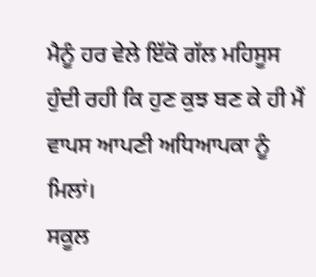ਮੈਨੂੰ ਹਰ ਵੇਲੇ ਇੱਕੋ ਗੱਲ ਮਹਿਸੂਸ ਹੁੰਦੀ ਰਹੀ ਕਿ ਹੁਣ ਕੁਝ ਬਣ ਕੇ ਹੀ ਮੈਂ ਵਾਪਸ ਆਪਣੀ ਅਧਿਆਪਕਾ ਨੂੰ ਮਿਲਾਂ।
ਸਕੂਲ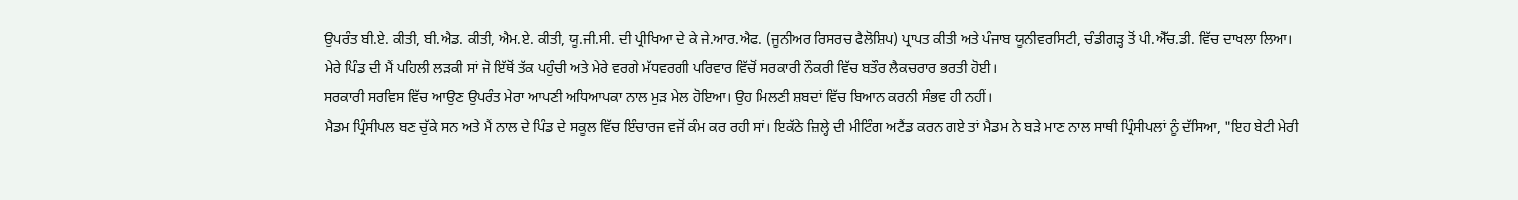ਉਪਰੰਤ ਬੀ.ਏ. ਕੀਤੀ, ਬੀ.ਐਡ. ਕੀਤੀ, ਐਮ.ਏ. ਕੀਤੀ, ਯੂ.ਜੀ.ਸੀ. ਦੀ ਪ੍ਰੀਖਿਆ ਦੇ ਕੇ ਜੇ.ਆਰ.ਐਫ. (ਜੂਨੀਅਰ ਰਿਸਰਚ ਫੈਲੋਸ਼ਿਪ) ਪ੍ਰਾਪਤ ਕੀਤੀ ਅਤੇ ਪੰਜਾਬ ਯੂਨੀਵਰਸਿਟੀ, ਚੰਡੀਗੜ੍ਹ ਤੋਂ ਪੀ.ਐੱਚ.ਡੀ. ਵਿੱਚ ਦਾਖਲਾ ਲਿਆ।
ਮੇਰੇ ਪਿੰਡ ਦੀ ਮੈਂ ਪਹਿਲੀ ਲੜਕੀ ਸਾਂ ਜੋ ਇੱਥੋਂ ਤੱਕ ਪਹੁੰਚੀ ਅਤੇ ਮੇਰੇ ਵਰਗੇ ਮੱਧਵਰਗੀ ਪਰਿਵਾਰ ਵਿੱਚੋਂ ਸਰਕਾਰੀ ਨੌਕਰੀ ਵਿੱਚ ਬਤੌਰ ਲੈਕਚਰਾਰ ਭਰਤੀ ਹੋਈ।
ਸਰਕਾਰੀ ਸਰਵਿਸ ਵਿੱਚ ਆਉਣ ਉਪਰੰਤ ਮੇਰਾ ਆਪਣੀ ਅਧਿਆਪਕਾ ਨਾਲ ਮੁੜ ਮੇਲ ਹੋਇਆ। ਉਹ ਮਿਲਣੀ ਸ਼ਬਦਾਂ ਵਿੱਚ ਬਿਆਨ ਕਰਨੀ ਸੰਭਵ ਹੀ ਨਹੀਂ।
ਮੈਡਮ ਪ੍ਰਿੰਸੀਪਲ ਬਣ ਚੁੱਕੇ ਸਨ ਅਤੇ ਮੈਂ ਨਾਲ ਦੇ ਪਿੰਡ ਦੇ ਸਕੂਲ ਵਿੱਚ ਇੰਚਾਰਜ ਵਜੋਂ ਕੰਮ ਕਰ ਰਹੀ ਸਾਂ। ਇਕੱਠੇ ਜ਼ਿਲ੍ਹੇ ਦੀ ਮੀਟਿੰਗ ਅਟੈਂਡ ਕਰਨ ਗਏ ਤਾਂ ਮੈਡਮ ਨੇ ਬੜੇ ਮਾਣ ਨਾਲ ਸਾਥੀ ਪ੍ਰਿੰਸੀਪਲਾਂ ਨੂੰ ਦੱਸਿਆ, "ਇਹ ਬੇਟੀ ਮੇਰੀ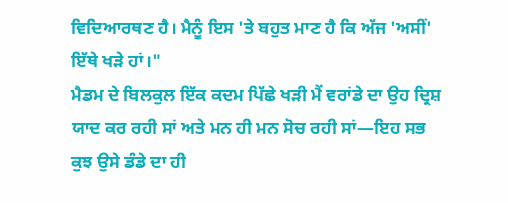ਵਿਦਿਆਰਥਣ ਹੈ। ਮੈਨੂੰ ਇਸ 'ਤੇ ਬਹੁਤ ਮਾਣ ਹੈ ਕਿ ਅੱਜ 'ਅਸੀਂ' ਇੱਥੇ ਖੜੇ ਹਾਂ।"
ਮੈਡਮ ਦੇ ਬਿਲਕੁਲ ਇੱਕ ਕਦਮ ਪਿੱਛੇ ਖੜੀ ਮੈਂ ਵਰਾਂਡੇ ਦਾ ਉਹ ਦ੍ਰਿਸ਼ ਯਾਦ ਕਰ ਰਹੀ ਸਾਂ ਅਤੇ ਮਨ ਹੀ ਮਨ ਸੋਚ ਰਹੀ ਸਾਂ—ਇਹ ਸਭ ਕੁਝ ਉਸੇ ਡੰਡੇ ਦਾ ਹੀ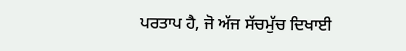ਪਰਤਾਪ ਹੈ, ਜੋ ਅੱਜ ਸੱਚਮੁੱਚ ਦਿਖਾਈ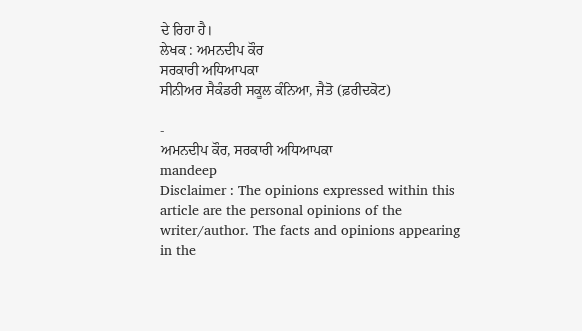ਦੇ ਰਿਹਾ ਹੈ।
ਲੇਖਕ : ਅਮਨਦੀਪ ਕੌਰ
ਸਰਕਾਰੀ ਅਧਿਆਪਕਾ
ਸੀਨੀਅਰ ਸੈਕੰਡਰੀ ਸਕੂਲ ਕੰਨਿਆ, ਜੈਤੋ (ਫ਼ਰੀਦਕੋਟ)

-
ਅਮਨਦੀਪ ਕੌਰ, ਸਰਕਾਰੀ ਅਧਿਆਪਕਾ
mandeep
Disclaimer : The opinions expressed within this article are the personal opinions of the writer/author. The facts and opinions appearing in the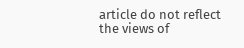article do not reflect the views of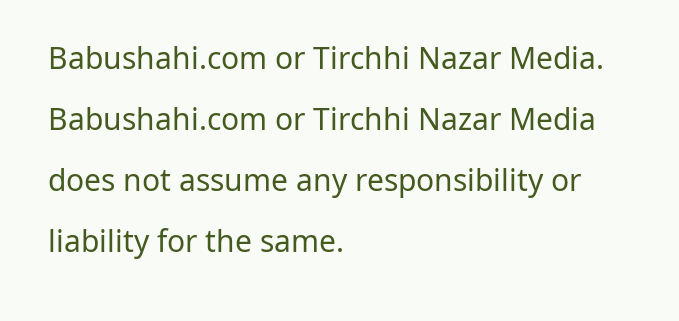Babushahi.com or Tirchhi Nazar Media. Babushahi.com or Tirchhi Nazar Media does not assume any responsibility or liability for the same.